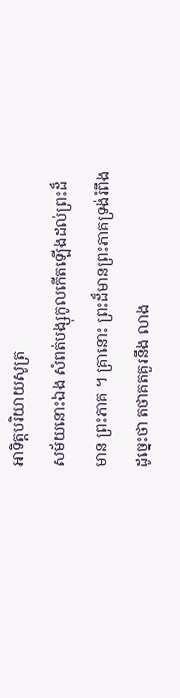អាទិត្តបរិយាយសូត្រ
សម័យនោះឯង សំពត់បង្សុកូលកើតឡើងដល់ព្រះដ៏មាន ព្រះភាគ ។ គ្រានោះ ព្រះដ៏មានព្រះភាគទ្រង់រំពឹងដូច្នេះថា តថាគតគួរនឹង លាង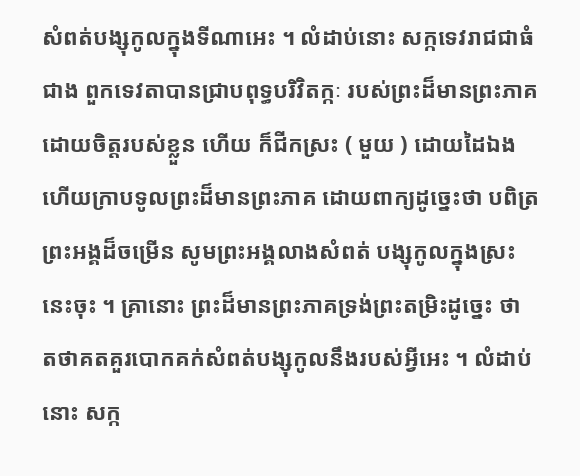សំពត់បង្សុកូលក្នុងទីណាអេះ ។ លំដាប់នោះ សក្កទេវរាជជាធំជាង ពួកទេវតាបានជ្រាបពុទ្ធបរិវិតក្កៈ របស់ព្រះដ៏មានព្រះភាគ ដោយចិត្តរបស់ខ្លួន ហើយ ក៏ជីកស្រះ ( មួយ ) ដោយដៃឯង ហើយក្រាបទូលព្រះដ៏មានព្រះភាគ ដោយពាក្យដូច្នេះថា បពិត្រព្រះអង្គដ៏ចម្រើន សូមព្រះអង្គលាងសំពត់ បង្សុកូលក្នុងស្រះនេះចុះ ។ គ្រានោះ ព្រះដ៏មានព្រះភាគទ្រង់ព្រះតម្រិះដូច្នេះ ថា តថាគតគួរបោកគក់សំពត់បង្សុកូលនឹងរបស់អ្វីអេះ ។ លំដាប់នោះ សក្ក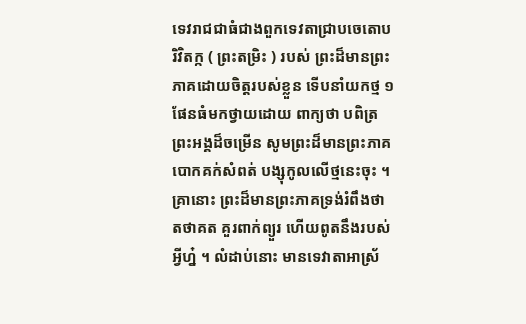ទេវរាជជាធំជាងពួកទេវតាជ្រាបចេតោបរិវិតក្ក ( ព្រះតម្រិះ ) របស់ ព្រះដ៏មានព្រះភាគដោយចិត្តរបស់ខ្លួន ទើបនាំយកថ្ម ១ ផែនធំមកថ្វាយដោយ ពាក្យថា បពិត្រព្រះអង្គដ៏ចម្រើន សូមព្រះដ៏មានព្រះភាគបោកគក់សំពត់ បង្សុកូលលើថ្មនេះចុះ ។ គ្រានោះ ព្រះដ៏មានព្រះភាគទ្រង់រំពឹងថា តថាគត គួរពាក់ព្យួរ ហើយពូតនឹងរបស់អ្វីហ្ន៎ ។ លំដាប់នោះ មានទេវាតាអាស្រ័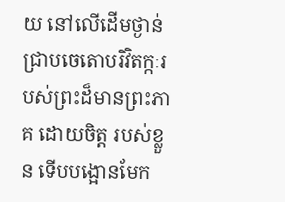យ នៅលើដើមថ្ងាន់ ជ្រាបចេតោបរិវិតក្កៈរបស់ព្រះដ៏មានព្រះភាគ ដោយចិត្ត របស់ខ្លួន ទើបបង្អោនមែក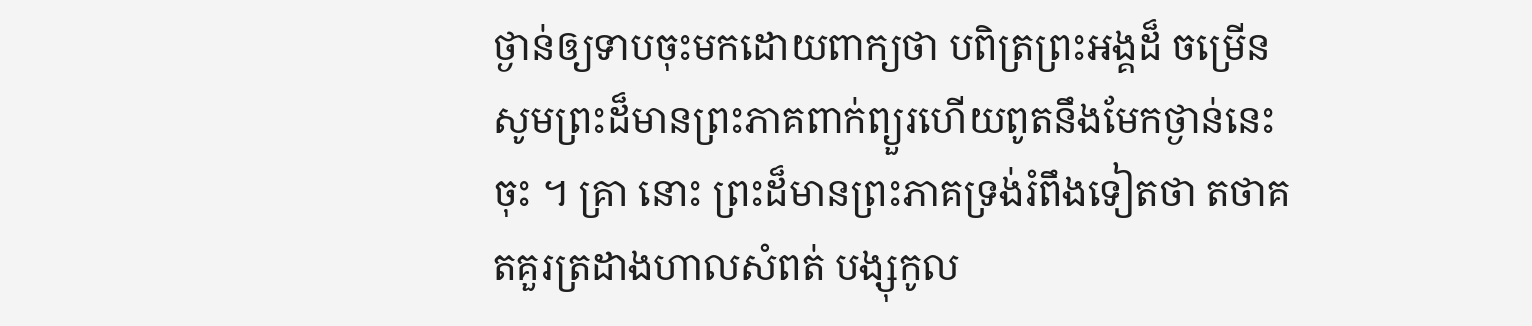ថ្ងាន់ឲ្យទាបចុះមកដោយពាក្យថា បពិត្រព្រះអង្គដ៏ ចម្រើន សូមព្រះដ៏មានព្រះភាគពាក់ព្យួរហើយពូតនឹងមែកថ្ងាន់នេះចុះ ។ គ្រា នោះ ព្រះដ៏មានព្រះភាគទ្រង់រំពឹងទៀតថា តថាគតគួរត្រដាងហាលសំពត់ បង្សុកូល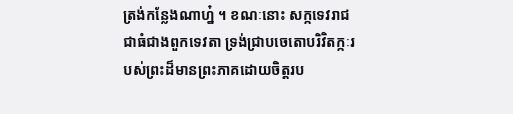ត្រង់កន្លែងណាហ្ន៎ ។ ខណៈនោះ សក្កទេវរាជជាធំជាងពួកទេវតា ទ្រង់ជ្រាបចេតោបរិវិតក្កៈរបស់ព្រះដ៏មានព្រះភាគដោយចិត្តរប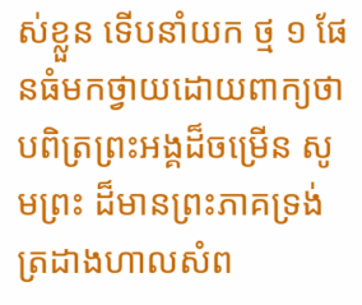ស់ខ្លួន ទើបនាំយក ថ្ម ១ ផែនធំមកថ្វាយដោយពាក្យថា បពិត្រព្រះអង្គដ៏ចម្រើន សូមព្រះ ដ៏មានព្រះភាគទ្រង់ត្រដាងហាលសំព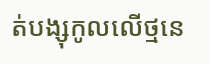ត់បង្សុកូលលើថ្មនេ